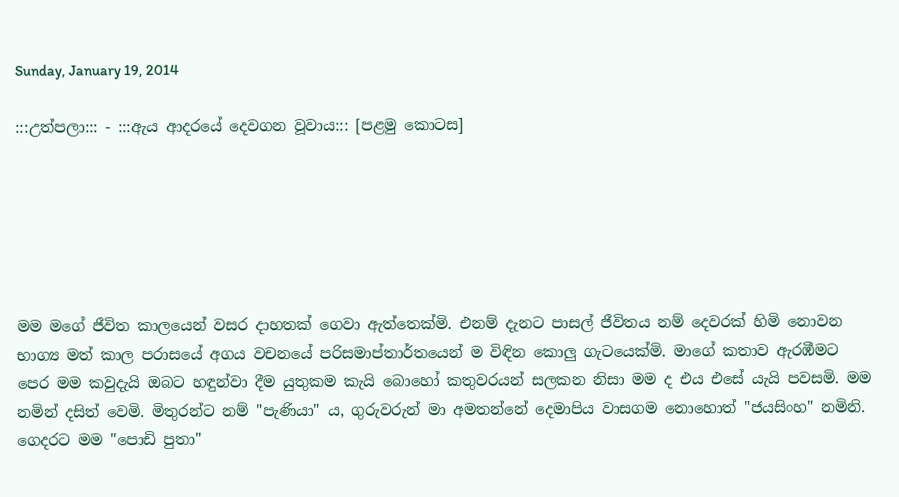Sunday, January 19, 2014

:::උත්පලා::: - :::ඇය ආදරයේ දෙවගන වූවාය::: [පළමු කොටස]






මම මගේ ජීවිත කාලයෙන් වසර දාහතක් ගෙවා ඇත්තෙක්මි. එනම් දැනට පාසල් ජීවිතය නම් දෙවරක් හිමි නොවන භාග්‍ය මත් කාල පරාසයේ අගය වචනයේ පරිසමාප්තාර්තයෙන් ම විඳින කොලු ගැටයෙක්මි. මාගේ කතාව ඇරඹීමට පෙර මම කවුදැයි ඔබට හඳුන්වා දීම යුතුකම කැයි බොහෝ කතුවරයන් සලකන නිසා මම ද එය එසේ යැයි පවසමි. මම නමින් දසිත් වෙමි. මිතුරන්ට නම් "පැණියා" ය, ගුරුවරුන් මා අමතන්නේ දෙමාපිය වාසගම නොහොත් "ජයසිංහ" නමිනි. ගෙදරට මම "පොඩි පුතා"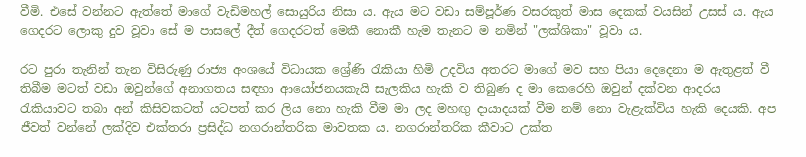වීමි. එසේ වන්නට ඇත්තේ මාගේ වැඩිමහල් සොයුරිය නිසා ය. ඇය මට වඩා සම්පූර්ණ වසරකුත් මාස දෙකක් වයසින් උසස් ය. ඇය ගෙදරට ලොකු දුව වූවා සේ ම පාසලේ දීත් ගෙදරටත් මෙකී නොකී හැම තැනට ම නමින් "ලක්ශිකා" වූවා ය.

රට පුරා තැනින් තැන විසිරුණු රාජ්‍ය අංශයේ විධායක ශ්‍රේණි රැකියා හිමි උදවිය අතරට මාගේ මව සහ පියා දෙදෙනා ම ඇතුළත් වී තිබීම මටත් වඩා ඔවුන්ගේ අනාගතය සඳහා ආයෝජනයකැයි සැලකිය හැකි ව තිබුණ ද මා කෙරෙහි ඔවුන් දක්වන ආදරය රැකියාවට තබා අන් කිසිවකටත් යටපත් කර ලිය නො හැකි වීම මා ලද මහඟු දායාදයක් වීම නම් නො වැළැක්විය හැකි දෙයකි. අප ජීවත් වන්නේ ලක්දිව එක්තරා ප්‍රසිද්ධ නගරාන්තරික මාවතක ය. නගරාන්තරික කීවාට උක්ත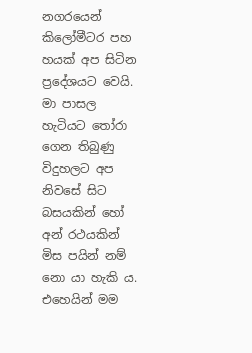නගරයෙන් කිලෝමීටර පහ හයක් අප සිටින ප්‍රදේශයට වෙයි. මා පාසල හැටියට තෝරා ගෙන තිබුණු විදුහලට අප නිවසේ සිට බසයකින් හෝ අන් රථයකින් මිස පයින් නම් නො යා හැකි ය. එහෙයින් මම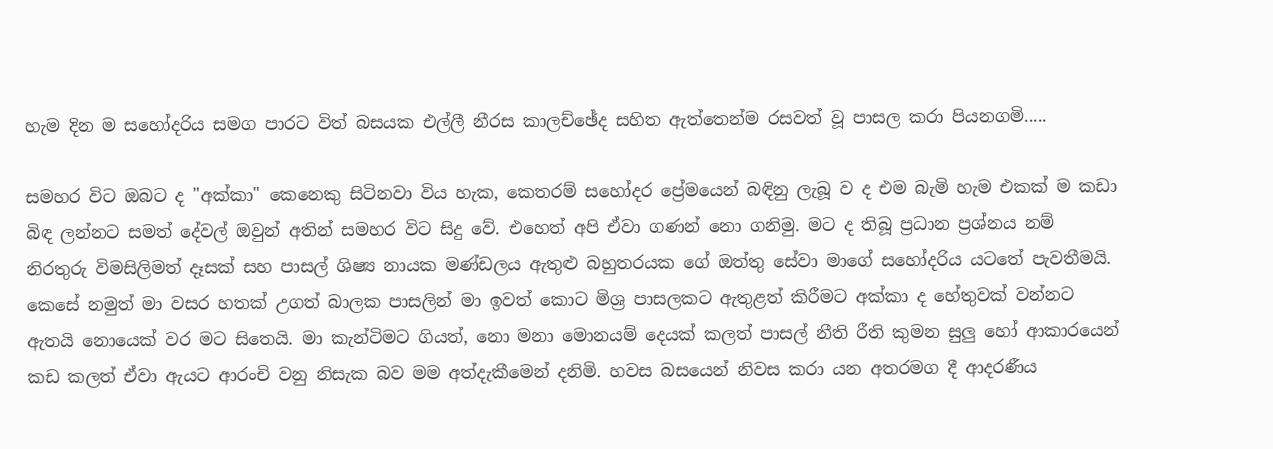හැම දින ම සහෝදරිය සමග පාරට විත් බසයක එල්ලී නීරස කාලච්ඡේද සහිත ඇත්තෙන්ම රසවත් වූ පාසල කරා පියනගමි.....

සමහර විට ඔබට ද "අක්කා" කෙනෙකු සිටිනවා විය හැක, කෙතරම් සහෝදර ප්‍රේමයෙන් බඳිනු ලැබූ ව ද එම බැමි හැම එකක් ම කඩා බිඳ ලන්නට සමත් දේවල් ඔවුන් අතින් සමහර විට සිදු වේ. එහෙත් අපි ඒවා ගණන් නො ගනිමු. මට ද තිබූ ප්‍රධාන ප්‍රශ්නය නම් නිරතුරු විමසිලිමත් දෑසක් සහ පාසල් ශිෂ්‍ය නායක මණ්ඩලය ඇතුළු බහුතරයක ගේ ඔත්තු සේවා මාගේ සහෝදරිය යටතේ පැවතීමයි. කෙසේ නමුත් මා වසර හතක් උගත් බාලක පාසලින් මා ඉවත් කොට මිශ්‍ර පාසලකට ඇතුළත් කිරීමට අක්කා ද හේතුවක් වන්නට ඇතයි නොයෙක් වර මට සිතෙයි. මා කැන්ටිමට ගියත්, නො මනා මොනයම් දෙයක් කලත් පාසල් නීති රීති කුමන සුලු හෝ ආකාරයෙන් කඩ කලත් ඒවා ඇයට ආරංචි වනු නිසැක බව මම අත්දැකීමෙන් දනිමි. හවස බසයෙන් නිවස කරා යන අතරමග දී ආදරණීය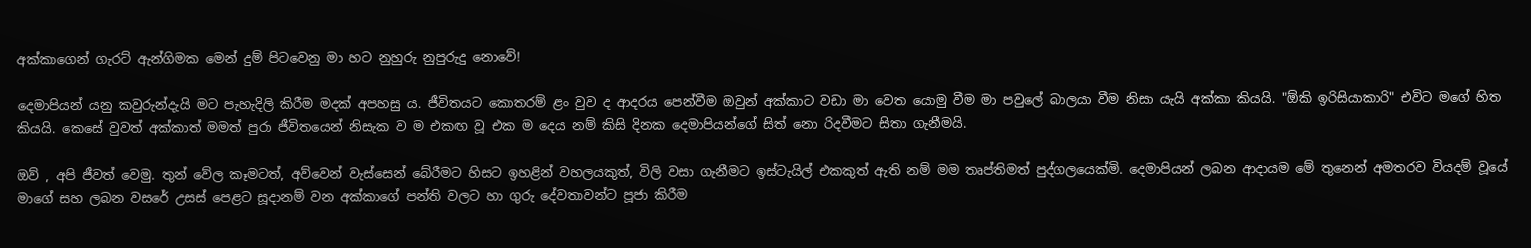අක්කාගෙන් ගැරට් ඇන්ගිමක මෙන් දුම් පිටවෙනු මා හට නුහුරු නුපුරුදු නොවේ!

දෙමාපියන් යනු කවුරුන්දැයි මට පැහැදිලි කිරීම මදක් අපහසු ය. ජීවිතයට කොතරම් ළං වුව ද ආදරය පෙන්වීම ඔවුන් අක්කාට වඩා මා වෙත යොමු වීම මා පවුලේ බාලයා වීම නිසා යැයි අක්කා කියයි. "ඕකි ඉරිසියාකාරි" එවිට මගේ හිත කියයි. කෙසේ වුවත් අක්කාත් මමත් පුරා ජීවිතයෙන් නිසැක ව ම එකඟ වූ එක ම දෙය නම් කිසි දිනක දෙමාපියන්ගේ සිත් නො රිදවීමට සිතා ගැනීමයි.

ඔව් , අපි ජීවත් වෙමු. තුන් වේල කෑමටත්, අව්වෙන් වැස්සෙන් බේරීමට හිසට ඉහළින් වහලයකුත්, විලි වසා ගැනීමට ඉස්ටැයිල් එකකුත් ඇති නම් මම තෘප්තිමත් පුද්ගලයෙක්මි. දෙමාපියන් ලබන ආදායම මේ තුනෙන් අමතරව වියදම් වූයේ මාගේ සහ ලබන වසරේ උසස් පෙළට සූදානම් වන අක්කාගේ පන්ති වලට හා ගුරු දේවතාවන්ට පූජා කිරීම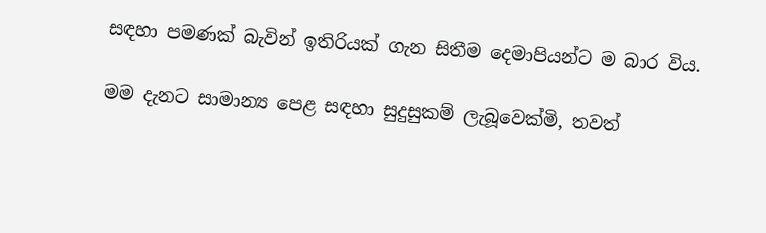සඳහා පමණක් බැවින් ඉතිරියක් ගැන සිතීම දෙමාපියන්ට ම බාර විය.

මම දැනට සාමාන්‍ය පෙළ සඳහා සුදුසුකම් ලැබූවෙක්මි, තවත්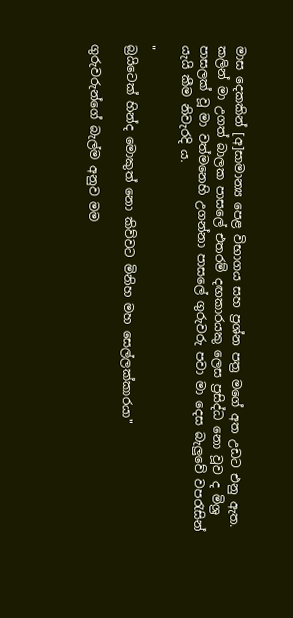මාස දෙකකින් [අ]සාමාන්‍ය පෙළ විභාගය සහ ප්‍රශ්න පත්‍ර මගේ අත උඩට එනු ඇත. කලින් මා උගත් බාලක පාසලේ එතරම් දඟකාරයකු ලෙස ප්‍රසිද්ධ නො වූව ද මිශ්‍ර පාසලක් වූ මා වත්මනෙහි උගන්නා පාසලේ ගුරුවරු පවා මා දෙස බැලුවේ වපරැසින් යැයි කීම නිවැරදි ය.

"
බ්‍රයිටෙක් හින්ද මොකුත් නො කිව්වට මිනිහ මහ සෙල්ලක්කාරයා"

ගුරුවරුන්ගේ බැල්ම අනුව මම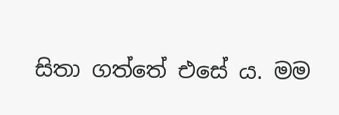සිතා ගත්තේ එසේ ය. මම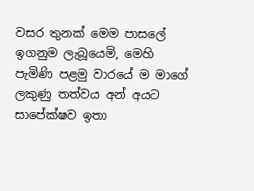වසර තුනක් මෙම පාසලේ ඉගනුම ලැබූයෙමි, මෙහි පැමිණි පළමු වාරයේ ම මාගේ ලකුණු තත්වය අන් අයට සාපේක්ෂව ඉතා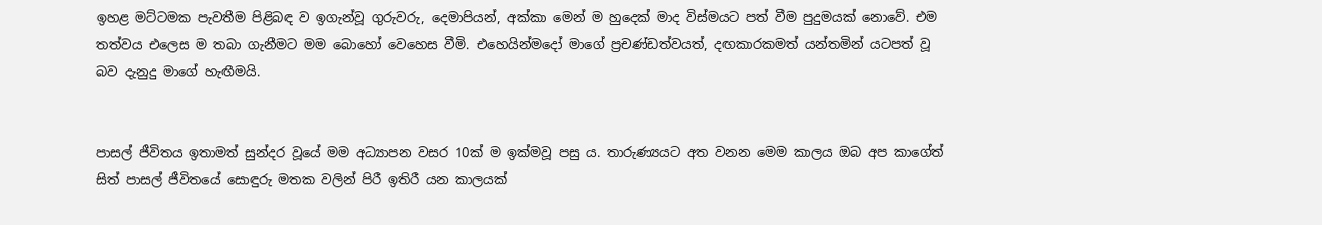ඉහළ මට්ටමක පැවතීම පිළිබඳ ව ඉගැන්වූ ගුරුවරු, දෙමාපියන්, අක්කා මෙන් ම හුදෙක් මාද විස්මයට පත් වීම පුදුමයක් නොවේ. එම තත්වය එලෙස ම තබා ගැනීමට මම බොහෝ වෙහෙස වීමි. එහෙයින්මදෝ මාගේ ප්‍රචණ්ඩත්වයත්, දඟකාරකමත් යන්තමින් යටපත් වූ බව දැනුදු මාගේ හැඟීමයි.


පාසල් ජීවිතය ඉතාමත් සුන්දර වූයේ මම අධ්‍යාපන වසර 10ක් ම ඉක්මවූ පසු ය. තාරුණ්‍යයට අත වනන මෙම කාලය ඔබ අප කාගේත් සිත් පාසල් ජීවිතයේ සොඳුරු මතක වලින් පිරී ඉතිරී යන කාලයක්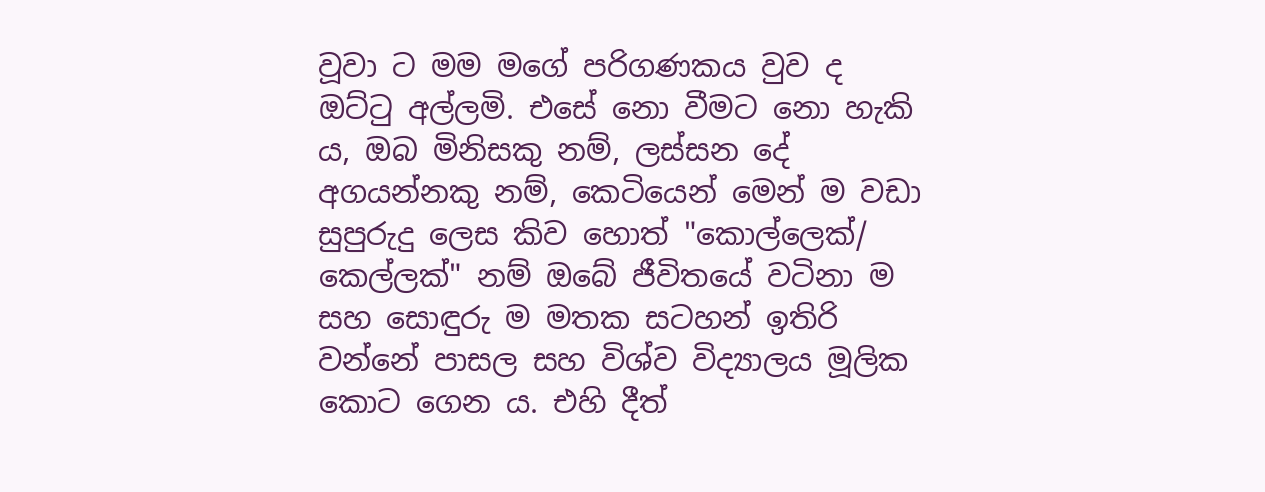වූවා ට මම මගේ පරිගණකය වුව ද ඔට්ටු අල්ලමි. එසේ නො වීමට නො හැකි ය, ඔබ මිනිසකු නම්, ලස්සන දේ අගයන්නකු නම්, කෙටියෙන් මෙන් ම වඩා සුපුරුදු ලෙස කිව හොත් "කොල්ලෙක්/ කෙල්ලක්" නම් ඔබේ ජීවිතයේ වටිනා ම සහ සොඳුරු ම මතක සටහන් ඉතිරි වන්නේ පාසල සහ විශ්ව විද්‍යාලය මූලික කොට ගෙන ය. එහි දීත්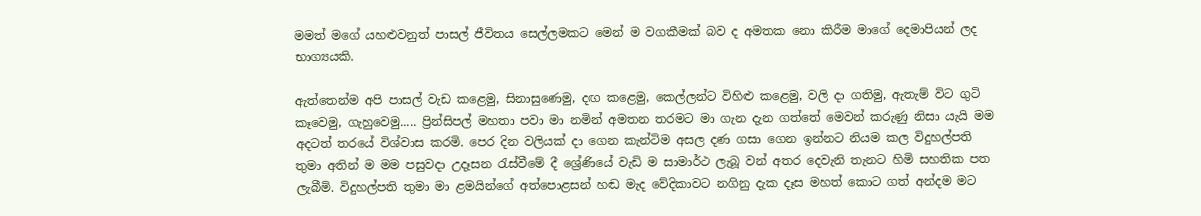මමත් මගේ යහළුවනුත් පාසල් ජීවිතය සෙල්ලමකට මෙන් ම වගකීමක් බව ද අමතක නො කිරීම මාගේ දෙමාපියන් ලද භාග්‍යයකි.

ඇත්තෙන්ම අපි පාසල් වැඩ කළෙමු, සිනාසුණෙමු, දඟ කළෙමු, කෙල්ලන්ට විහිළු කළෙමු, වලි දා ගතිමු, ඇතැම් විට ගුටි කෑවෙමු, ගැහුවෙමු..... ප්‍රින්සිපල් මහතා පවා මා නමින් අමතන තරමට මා ගැන දැන ගත්තේ මෙවන් කරුණු නිසා යැයි මම අදටත් තරයේ විශ්වාස කරමි. පෙර දින වලියක් දා ගෙන කැන්ටිම අසල දණ ගසා ගෙන ඉන්නට නියම කල විදුහල්පති තුමා අතින් ම මම පසුවදා උදෑසන රැස්වීමේ දී ශ්‍රේණියේ වැඩි ම සාමාර්ථ ලැබූ වන් අතර දෙවැනි තැනට හිමි සහතික පත ලැබීමි. විදුහල්පති තුමා මා ළමයින්ගේ අත්පොළසන් හඬ මැද වේදිකාවට නගිනු දැක දෑස මහත් කොට ගත් අන්දම මට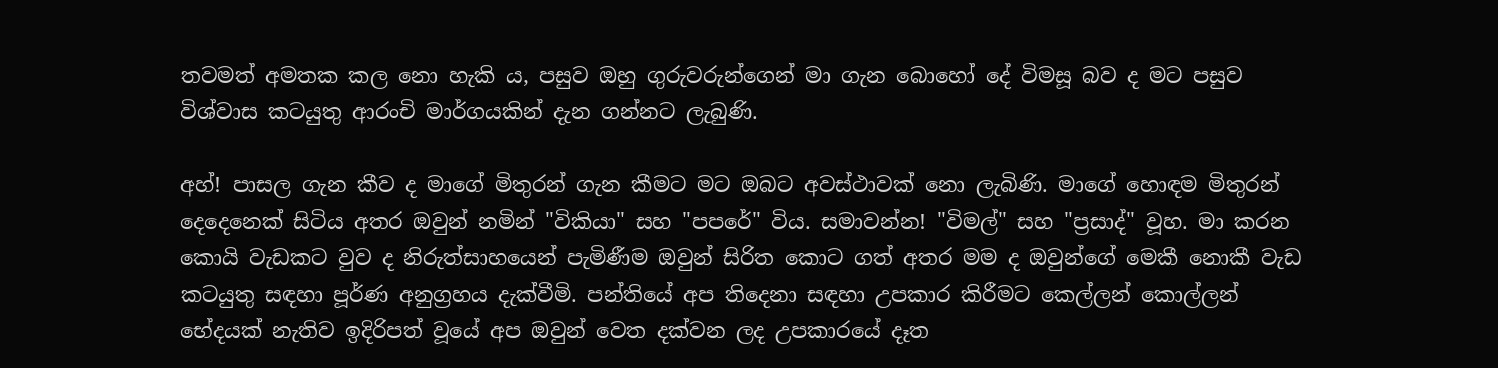තවමත් අමතක කල නො හැකි ය, පසුව ඔහු ගුරුවරුන්ගෙන් මා ගැන බොහෝ දේ විමසූ බව ද මට පසුව විශ්වාස කටයුතු ආරංචි මාර්ගයකින් දැන ගන්නට ලැබුණි.

අහ්! පාසල ගැන කීව ද මාගේ මිතුරන් ගැන කීමට මට ඔබට අවස්ථාවක් නො ලැබිණි. මාගේ හොඳම මිතුරන් දෙදෙනෙක් සිටිය අතර ඔවුන් නමින් "විකියා" සහ "පපරේ" විය. සමාවන්න! "විමල්" සහ "ප්‍රසාද්" වූහ. මා කරන කොයි වැඩකට වුව ද නිරුත්සාහයෙන් පැමිණීම ඔවුන් සිරිත කොට ගත් අතර මම ද ඔවුන්ගේ මෙකී නොකී වැඩ කටයුතු සඳහා පූර්ණ අනුග්‍රහය දැක්වීමි. පන්තියේ අප තිදෙනා සඳහා උපකාර කිරීමට කෙල්ලන් කොල්ලන් භේදයක් නැතිව ඉදිරිපත් වූයේ අප ඔවුන් වෙත දක්වන ලද උපකාරයේ දෑත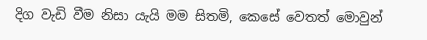දිග වැඩි වීම නිසා යැයි මම සිතමි, කෙසේ වෙතත් මොවුන්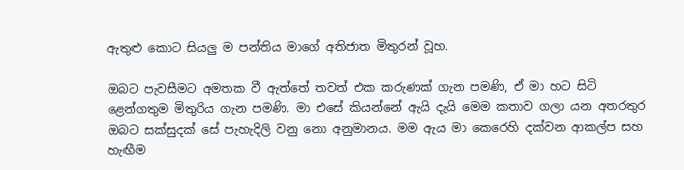ඇතුළු කොට සියලු ම පන්තිය මාගේ අතිජාත මිතුරන් වූහ.

ඔබට පැවසීමට අමතක වී ඇත්තේ තවත් එක කරුණක් ගැන පමණි, ඒ මා හට සිටි ළෙන්ගතුම මිතුරිය ගැන පමණි. මා එසේ කියන්නේ ඇයි දැයි මෙම කතාව ගලා යන අතරතුර ඔබට සක්සුදක් සේ පැහැදිලි වනු නො අනුමානය. මම ඇය මා කෙරෙහි දක්වන ආකල්ප සහ හැඟීම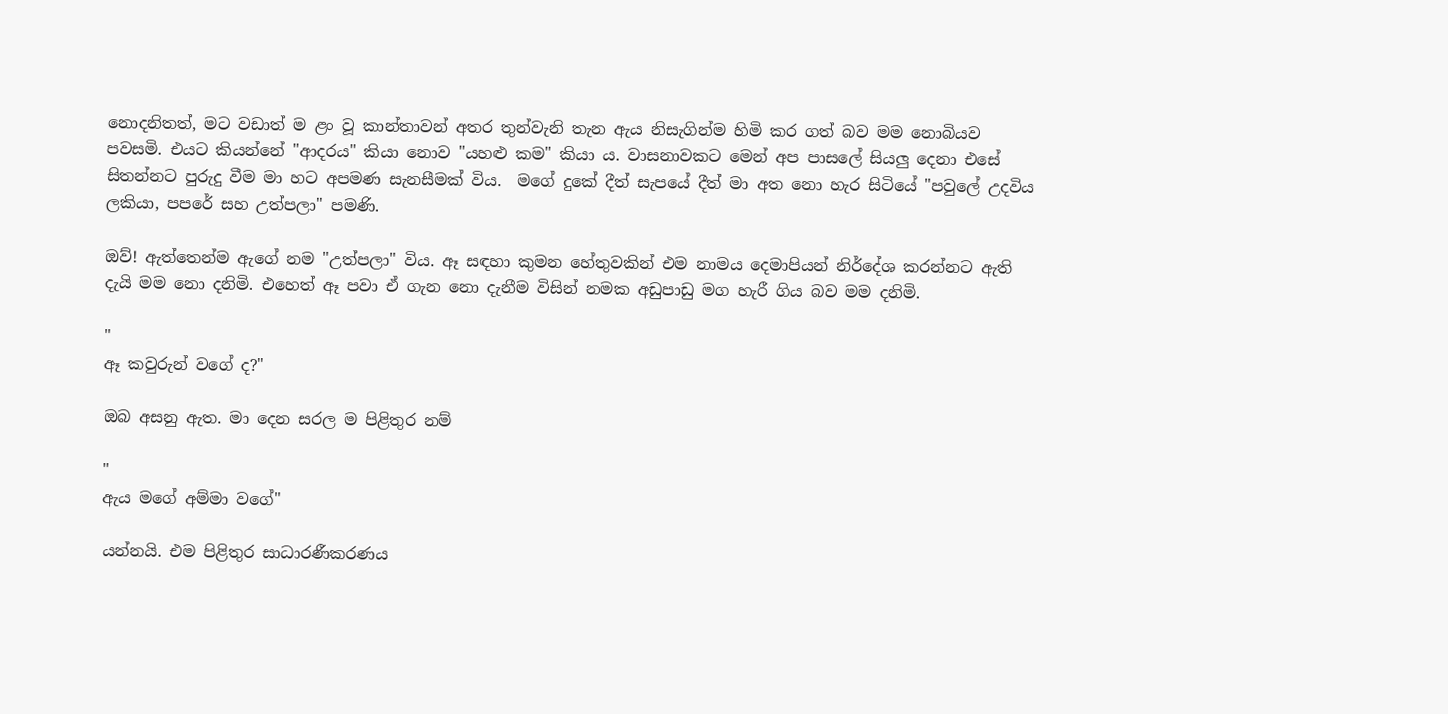නොදනිතත්, මට වඩාත් ම ළං වූ කාන්තාවන් අතර තුන්වැනි තැන ඇය නිසැගින්ම හිමි කර ගත් බව මම නොබියව පවසමි. එයට කියන්නේ "ආදරය" කියා නොව "යහළු කම" කියා ය. වාසනාවකට මෙන් අප පාසලේ සියලු දෙනා එසේ සිතන්නට පුරුදු වීම මා හට අපමණ සැනසීමක් විය.  මගේ දුකේ දීත් සැපයේ දීත් මා අත නො හැර සිටියේ "පවුලේ උදවිය ලකියා, පපරේ සහ උත්පලා" පමණි.

ඔව්! ඇත්තෙන්ම ඇගේ නම "උත්පලා" විය. ඈ සඳහා කුමන හේතුවකින් එම නාමය දෙමාපියන් නිර්දේශ කරන්නට ඇති දැයි මම නො දනිමි. එහෙත් ඈ පවා ඒ ගැන නො දැනීම විසින් නමක අඩුපාඩු මග හැරී ගිය බව මම දනිමි.

"
ඈ කවුරුන් වගේ ද?"

ඔබ අසනු ඇත. මා දෙන සරල ම පිළිතුර නම්

"
ඇය මගේ අම්මා වගේ"

යන්නයි. එම පිළිතුර සාධාරණීකරණය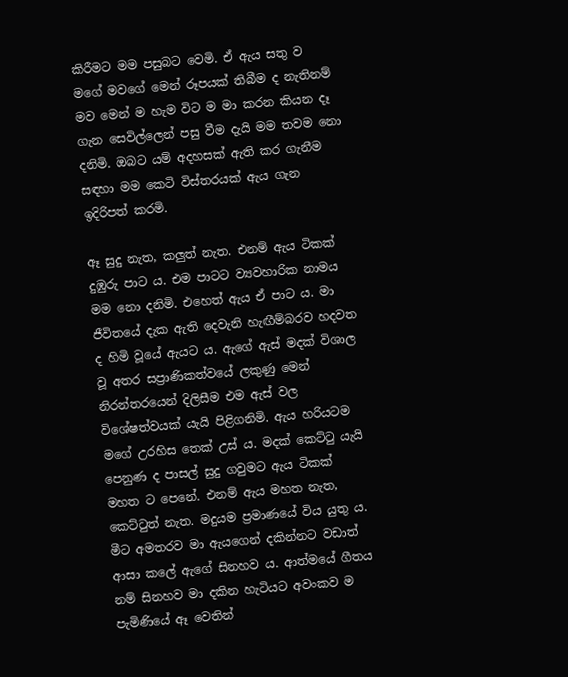කිරීමට මම පසුබට වෙමි. ඒ ඇය සතු ව මගේ මවගේ මෙන් රූපයක් තිබීම ද නැතිනම් මව මෙන් ම හැම විට ම මා කරන කියන දෑ ගැන සෙවිල්ලෙන් පසු වීම දැයි මම තවම නො දනිමි. ඔබට යම් අදහසක් ඇති කර ගැනීම සඳහා මම කෙටි විස්තරයක් ඇය ගැන ඉදිරිපත් කරමි.

ඈ සුදු නැත, කලුත් නැත. එනම් ඇය ටිකක් දුඹුරු පාට ය. එම පාටට ව්‍යවහාරික නාමය මම නො දනිමි. එහෙත් ඇය ඒ පාට ය. මා ජීවිතයේ දැක ඇති දෙවැනි හැඟීම්බරව හදවත ද හිමි වූයේ ඇයට ය. ඇගේ ඇස් මදක් විශාල වූ අතර සප්‍රාණිකත්වයේ ලකුණු මෙන් නිරන්තරයෙන් දිලිසීම එම ඇස් වල විශේෂත්වයක් යැයි පිළිගනිමි. ඇය හරියටම මගේ උරහිස තෙක් උස් ය. මදක් කෙට්ටු යැයි පෙනුණ ද පාසල් සුදු ගවුමට ඇය ටිකක් මහත ට පෙනේ. එනම් ඇය මහත නැත, කෙට්ටුත් නැත. මදුයම ප්‍රමාණයේ විය යුතු ය. මීට අමතරව මා ඇයගෙන් දකින්නට වඩාත් ආසා කලේ ඇගේ සිනහව ය. ආත්මයේ ගීතය නම් සිනහව මා දකින හැටියට අවංකව ම පැමිණියේ ඈ වෙතින්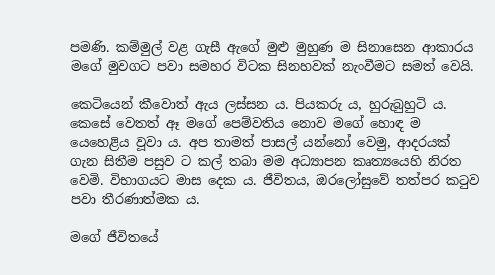පමණි. කම්මුල් වළ ගැසී ඇගේ මුළු මුහුණ ම සිනාසෙන ආකාරය මගේ මුවගට පවා සමහර විටක සිනහවක් නැංවීමට සමත් වෙයි.

කෙටියෙන් කීවොත් ඇය ලස්සන ය. පියකරු ය, හුරුබුහුටි ය. කෙසේ වෙතත් ඈ මගේ පෙම්වතිය නොව මගේ හොඳ ම යෙහෙළිය වූවා ය. අප තාමත් පාසල් යන්නෝ වෙමු, ආදරයක් ගැන සිතීම පසුව ට කල් තබා මම අධ්‍යාපන කෘත්‍යයෙහි නිරත වෙමි. විභාගයට මාස දෙක ය. ජීවිතය, ඔරලෝසුවේ තත්පර කටුව පවා තීරණාත්මක ය.

මගේ ජීවිතයේ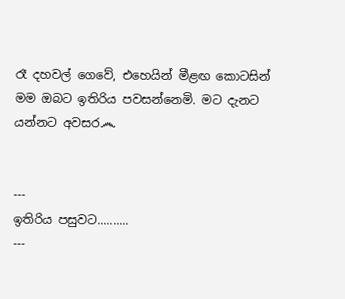රෑ දහවල් ගෙවේ, එහෙයින් මීළඟ කොටසින් මම ඔබට ඉතිරිය පවසන්නෙමි. මට දැනට යන්නට අවසර෴


---
ඉතිරිය පසුවට..........
---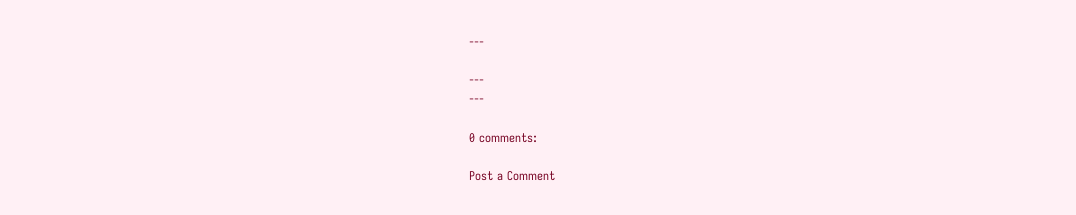---

---
---

0 comments:

Post a Comment